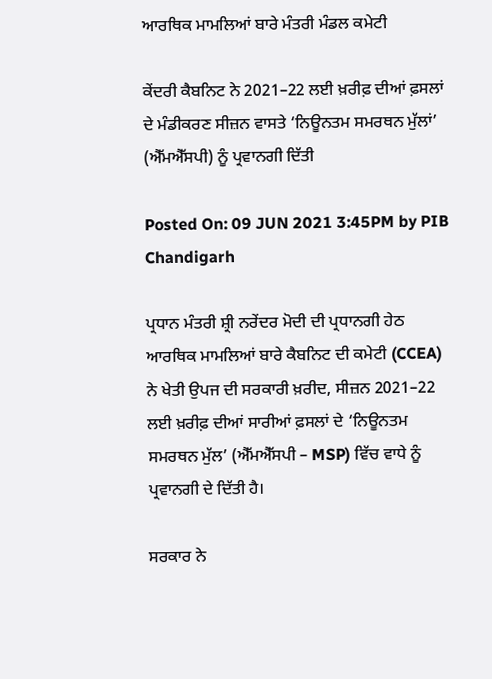ਆਰਥਿਕ ਮਾਮਲਿਆਂ ਬਾਰੇ ਮੰਤਰੀ ਮੰਡਲ ਕਮੇਟੀ

ਕੇਂਦਰੀ ਕੈਬਨਿਟ ਨੇ 2021–22 ਲਈ ਖ਼ਰੀਫ਼ ਦੀਆਂ ਫ਼ਸਲਾਂ ਦੇ ਮੰਡੀਕਰਣ ਸੀਜ਼ਨ ਵਾਸਤੇ ‘ਨਿਊਨਤਮ ਸਮਰਥਨ ਮੁੱਲਾਂ’ (ਐੱਮਐੱਸਪੀ) ਨੂੰ ਪ੍ਰਵਾਨਗੀ ਦਿੱਤੀ

Posted On: 09 JUN 2021 3:45PM by PIB Chandigarh

ਪ੍ਰਧਾਨ ਮੰਤਰੀ ਸ਼੍ਰੀ ਨਰੇਂਦਰ ਮੋਦੀ ਦੀ ਪ੍ਰਧਾਨਗੀ ਹੇਠ ਆਰਥਿਕ ਮਾਮਲਿਆਂ ਬਾਰੇ ਕੈਬਨਿਟ ਦੀ ਕਮੇਟੀ (CCEA) ਨੇ ਖੇਤੀ ਉਪਜ ਦੀ ਸਰਕਾਰੀ ਖ਼ਰੀਦ, ਸੀਜ਼ਨ 2021–22 ਲਈ ਖ਼ਰੀਫ਼ ਦੀਆਂ ਸਾਰੀਆਂ ਫ਼ਸਲਾਂ ਦੇ ‘ਨਿਊਨਤਮ ਸਮਰਥਨ ਮੁੱਲ’ (ਐੱਮਐੱਸਪੀ – MSP) ਵਿੱਚ ਵਾਧੇ ਨੂੰ ਪ੍ਰਵਾਨਗੀ ਦੇ ਦਿੱਤੀ ਹੈ।

ਸਰਕਾਰ ਨੇ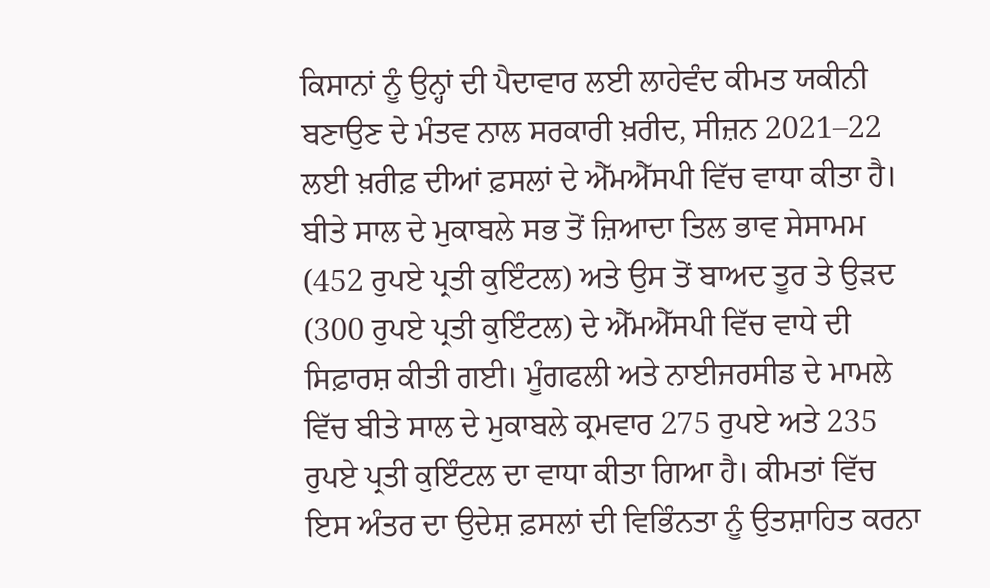ਕਿਸਾਨਾਂ ਨੂੰ ਉਨ੍ਹਾਂ ਦੀ ਪੈਦਾਵਾਰ ਲਈ ਲਾਹੇਵੰਦ ਕੀਮਤ ਯਕੀਨੀ ਬਣਾਉਣ ਦੇ ਮੰਤਵ ਨਾਲ ਸਰਕਾਰੀ ਖ਼ਰੀਦ, ਸੀਜ਼ਨ 2021–22 ਲਈ ਖ਼ਰੀਫ਼ ਦੀਆਂ ਫ਼ਸਲਾਂ ਦੇ ਐੱਮਐੱਸਪੀ ਵਿੱਚ ਵਾਧਾ ਕੀਤਾ ਹੈ। ਬੀਤੇ ਸਾਲ ਦੇ ਮੁਕਾਬਲੇ ਸਭ ਤੋਂ ਜ਼ਿਆਦਾ ਤਿਲ ਭਾਵ ਸੇਸਾਮਮ (452 ਰੁਪਏ ਪ੍ਰਤੀ ਕੁਇੰਟਲ) ਅਤੇ ਉਸ ਤੋਂ ਬਾਅਦ ਤੂਰ ਤੇ ਉੜਦ (300 ਰੁਪਏ ਪ੍ਰਤੀ ਕੁਇੰਟਲ) ਦੇ ਐੱਮਐੱਸਪੀ ਵਿੱਚ ਵਾਧੇ ਦੀ ਸਿਫ਼ਾਰਸ਼ ਕੀਤੀ ਗਈ। ਮੂੰਗਫਲੀ ਅਤੇ ਨਾਈਜਰਸੀਡ ਦੇ ਮਾਮਲੇ ਵਿੱਚ ਬੀਤੇ ਸਾਲ ਦੇ ਮੁਕਾਬਲੇ ਕ੍ਰਮਵਾਰ 275 ਰੁਪਏ ਅਤੇ 235 ਰੁਪਏ ਪ੍ਰਤੀ ਕੁਇੰਟਲ ਦਾ ਵਾਧਾ ਕੀਤਾ ਗਿਆ ਹੈ। ਕੀਮਤਾਂ ਵਿੱਚ ਇਸ ਅੰਤਰ ਦਾ ਉਦੇਸ਼ ਫ਼ਸਲਾਂ ਦੀ ਵਿਭਿੰਨਤਾ ਨੂੰ ਉਤਸ਼ਾਹਿਤ ਕਰਨਾ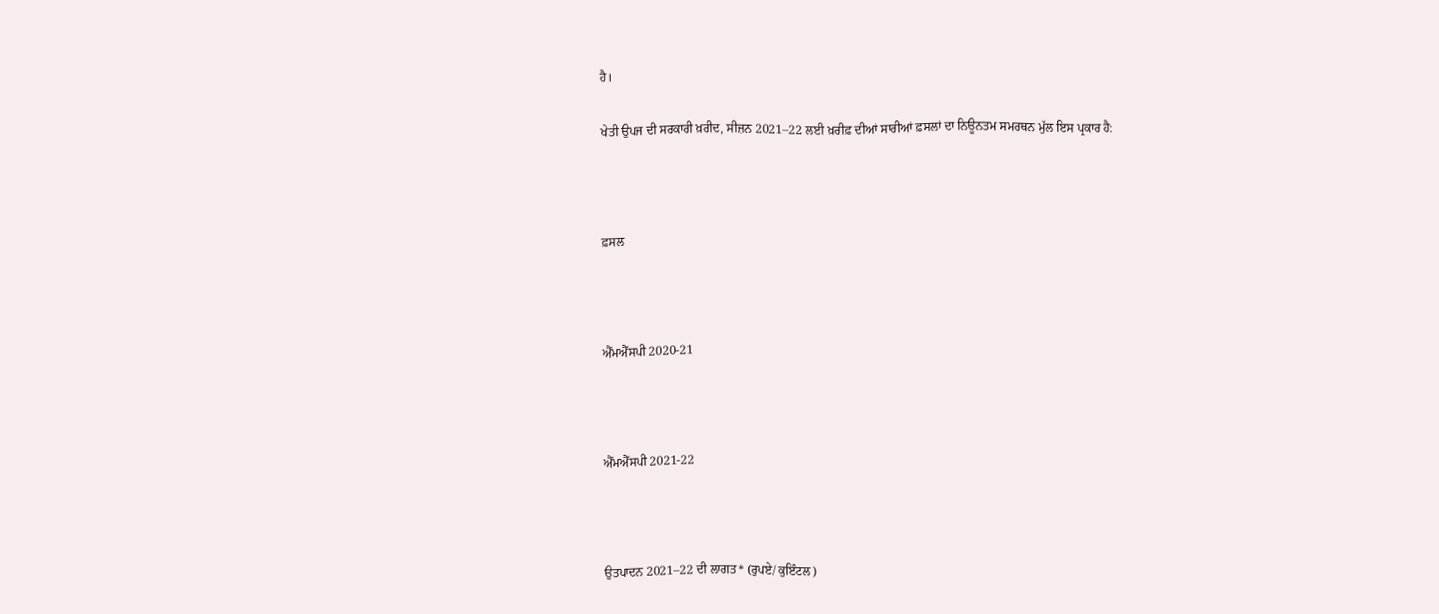ਹੈ।

ਖੇਤੀ ਉਪਜ ਦੀ ਸਰਕਾਰੀ ਖ਼ਰੀਦ, ਸੀਜ਼ਨ 2021–22 ਲਈ ਖ਼ਰੀਫ਼ ਦੀਆਂ ਸਾਰੀਆਂ ਫ਼ਸਲਾਂ ਦਾ ਨਿਊਨਤਮ ਸਮਰਥਨ ਮੁੱਲ ਇਸ ਪ੍ਰਕਾਰ ਹੈ:



ਫ਼ਸਲ



ਐੱਮਐੱਸਪੀ 2020-21



ਐੱਮਐੱਸਪੀ 2021-22



ਉਤਪਾਦਨ 2021–22 ਦੀ ਲਾਗਤ* (ਰੁਪਏ/ ਕੁਇੰਟਲ)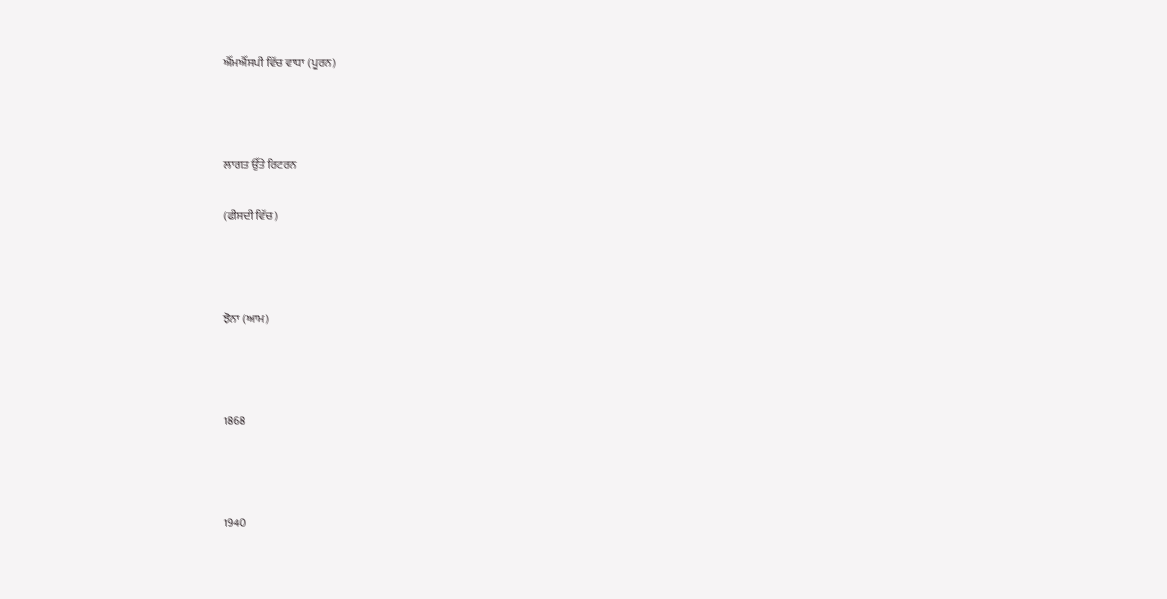ਐੱਮਐੱਸਪੀ ਵਿੱਚ ਵਾਧਾ (ਪੂਰਨ)



ਲਾਗਤ ਉੱਤੇ ਰਿਟਰਨ

(ਫੀਸਦੀ ਵਿੱਚ)



ਝੋਨਾ (ਆਮ)



1868



1940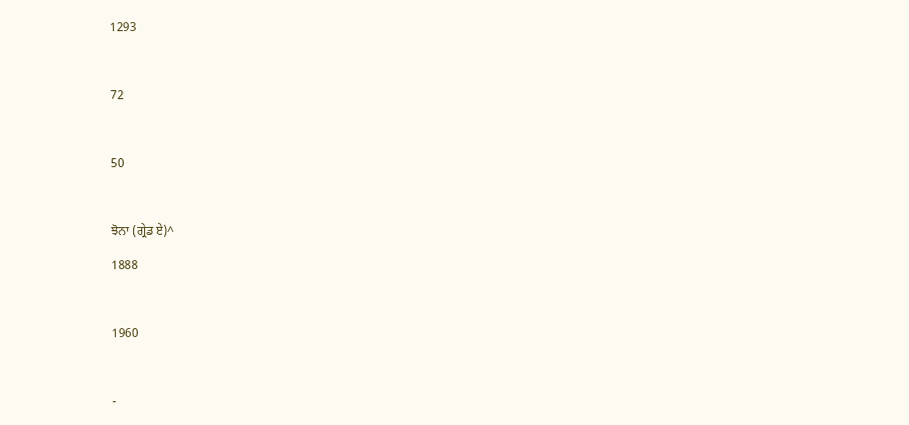1293



72



50



ਝੋਨਾ (ਗ੍ਰੇਡ ਏ)^

1888



1960



-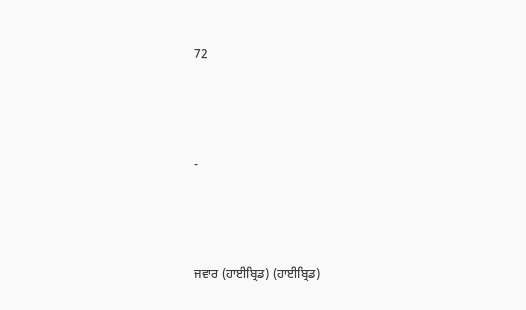72



-



ਜਵਾਰ (ਹਾਈਬ੍ਰਿਡ) (ਹਾਈਬ੍ਰਿਡ)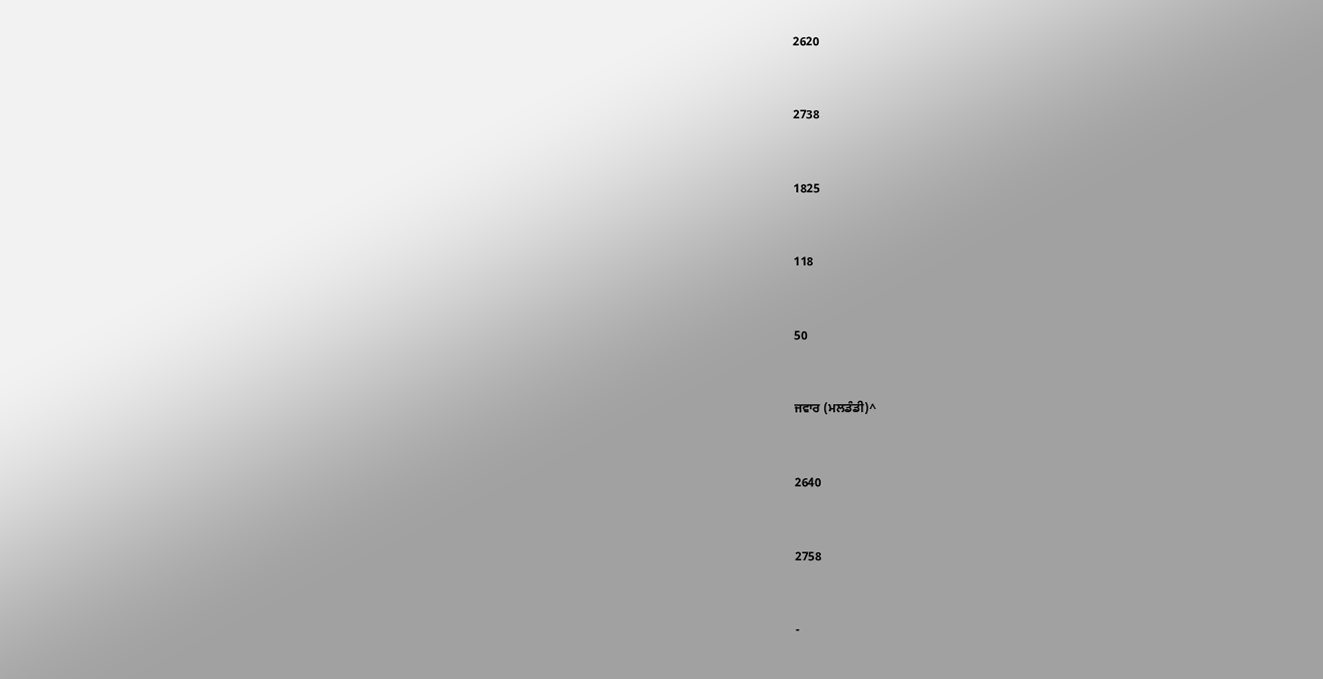2620



2738



1825



118



50



ਜਵਾਰ (ਮਲਡੰਡੀ)^



2640



2758



-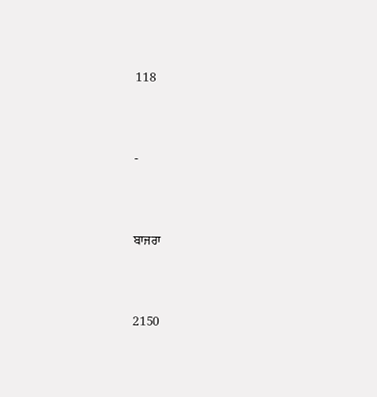118



-



ਬਾਜਰਾ



2150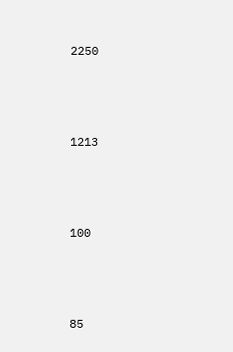2250



1213



100



85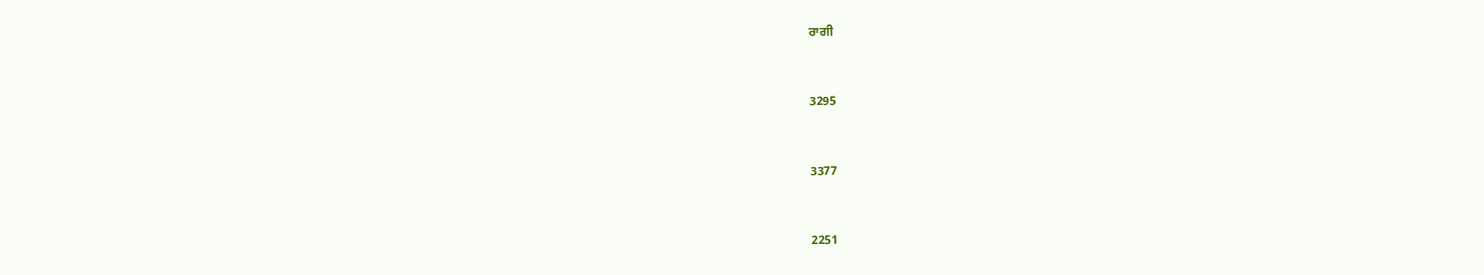ਰਾਗੀ



3295



3377



2251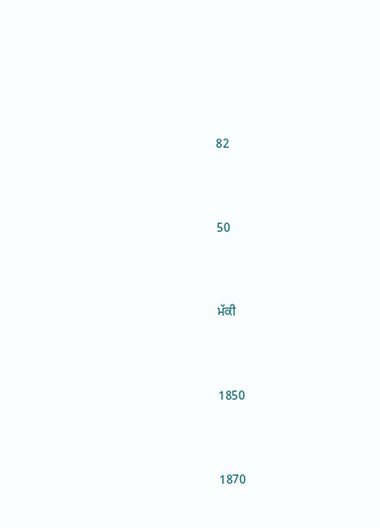82



50



ਮੱਕੀ



1850



1870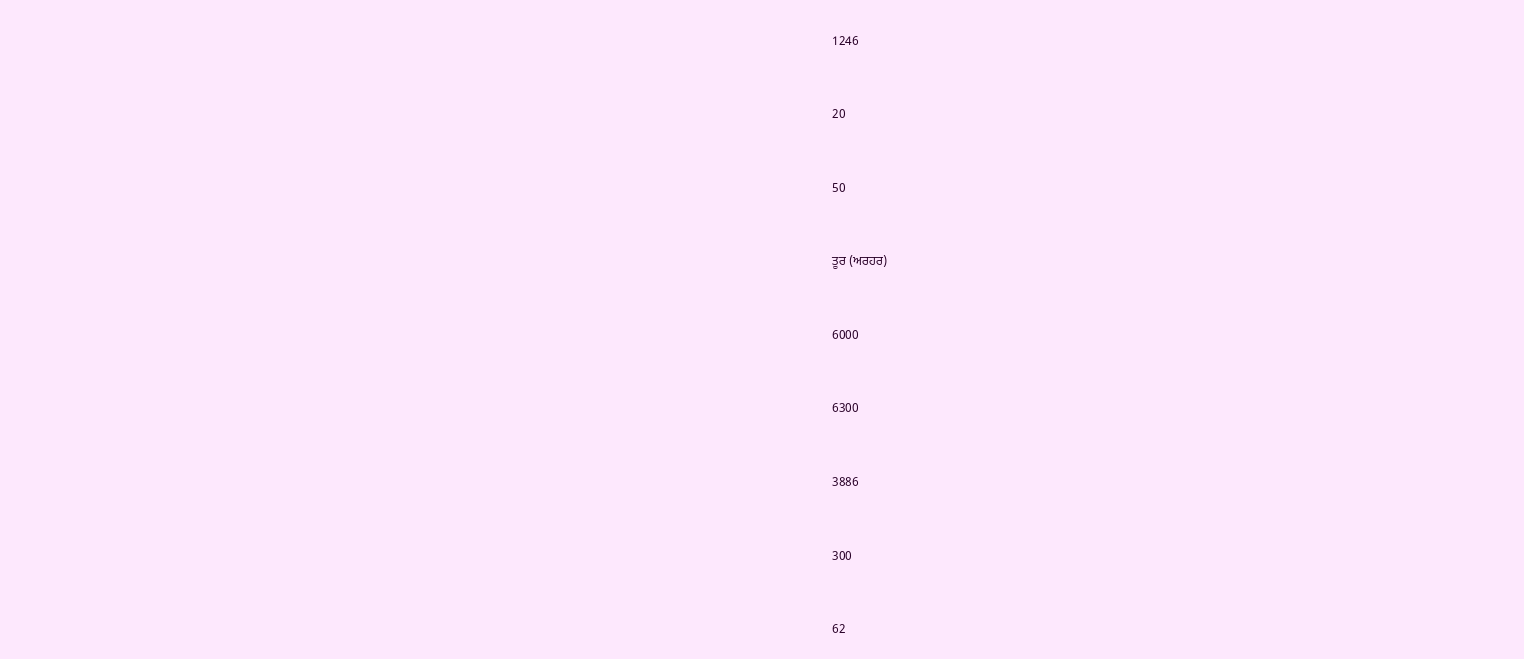1246



20



50



ਤੂਰ (ਅਰਹਰ)



6000



6300



3886



300



62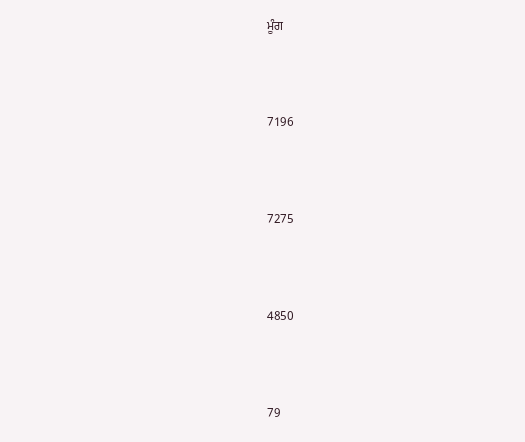ਮੂੰਗ



7196



7275



4850



79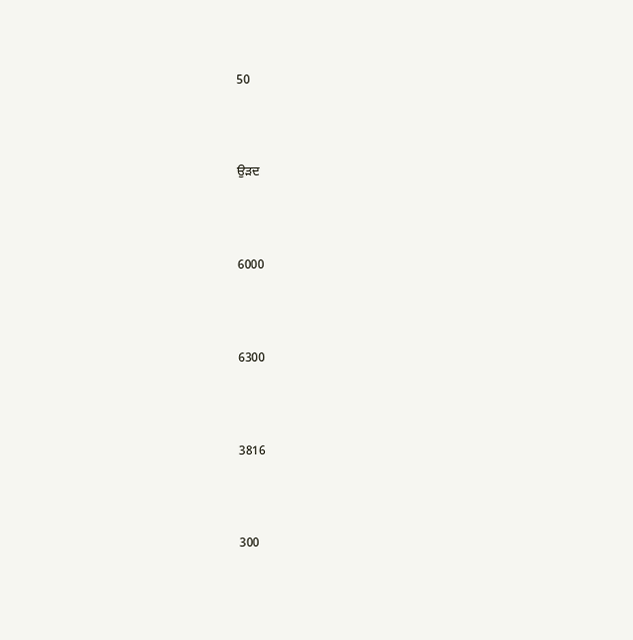50



ਉੜਦ



6000



6300



3816



300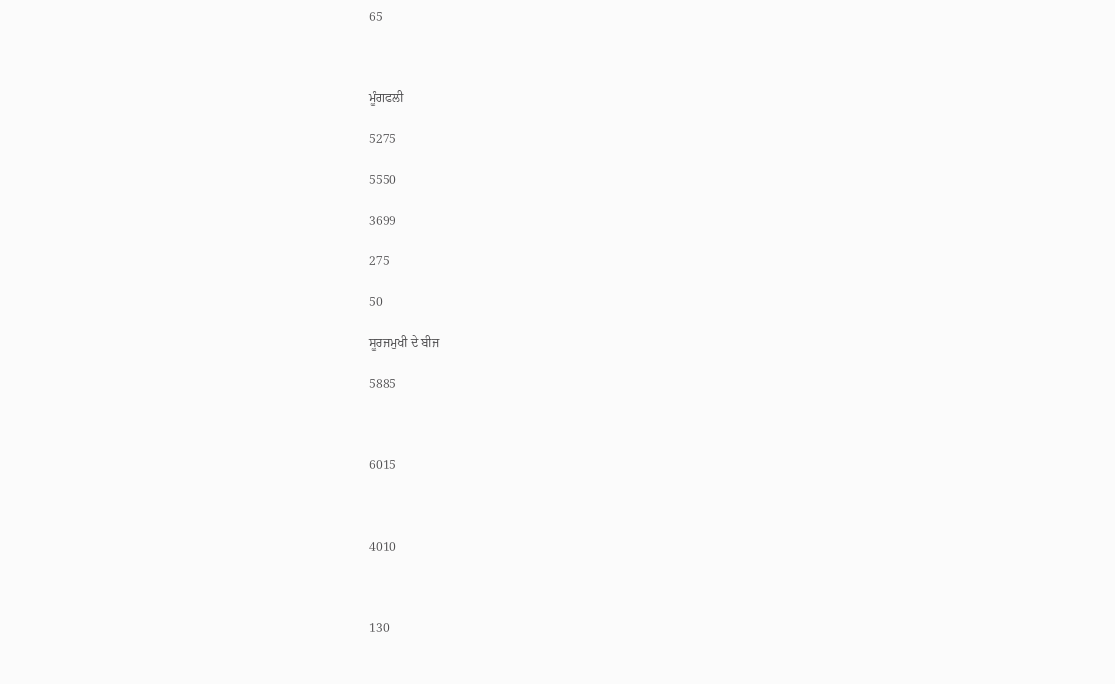65



ਮੂੰਗਫਲੀ

5275

5550

3699

275

50

ਸੂਰਜਮੁਖੀ ਦੇ ਬੀਜ

5885



6015



4010



130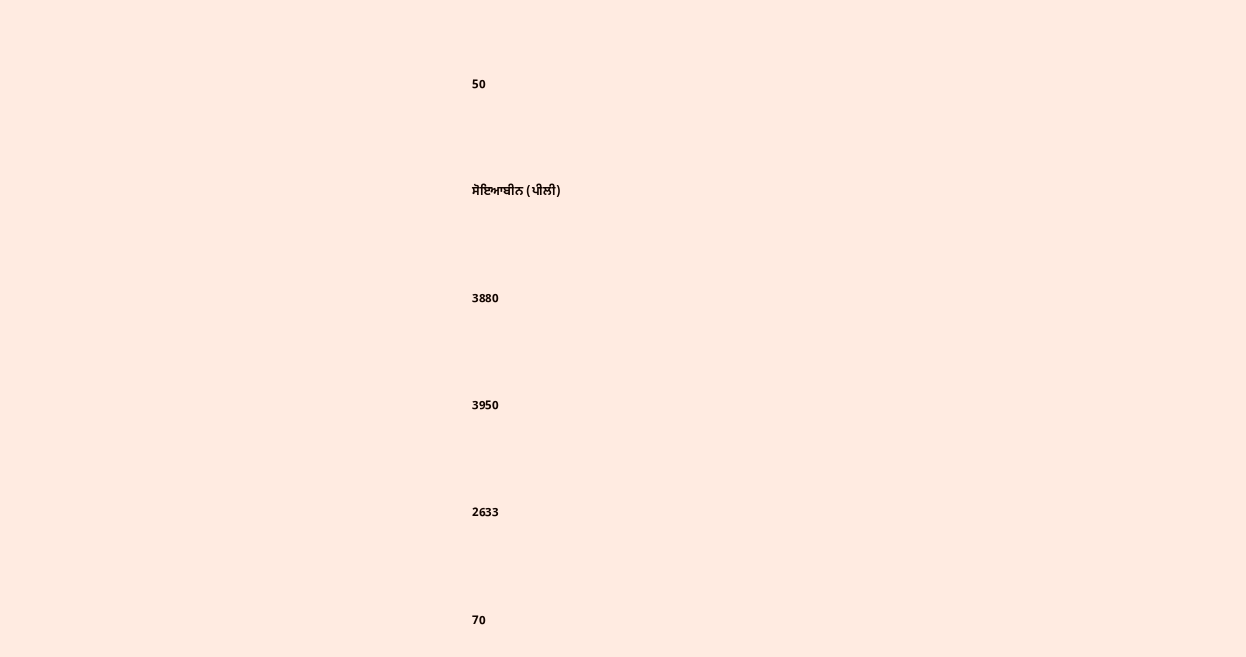50



ਸੋਇਆਬੀਨ (ਪੀਲੀ)



3880



3950



2633



70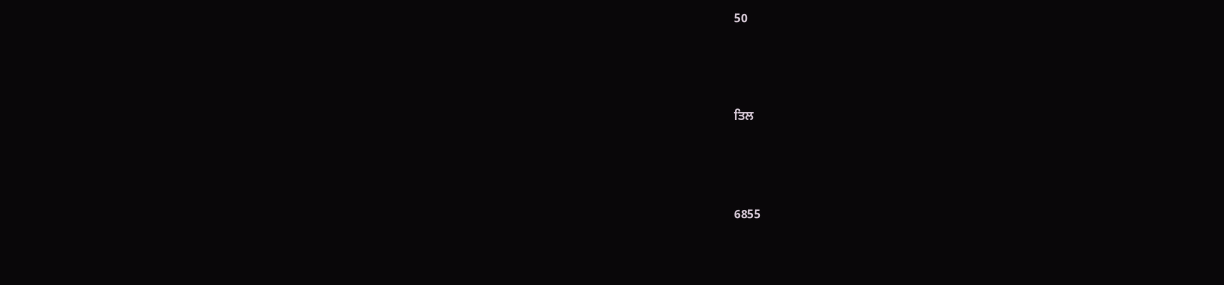50



ਤਿਲ



6855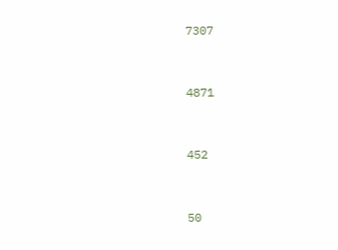7307



4871



452



50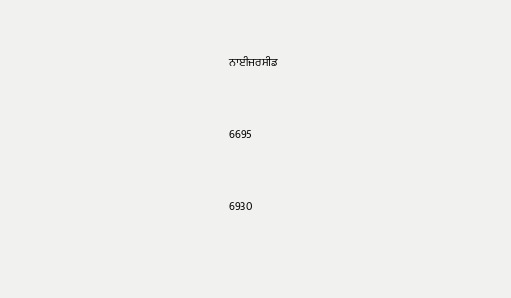ਨਾਈਜਰਸੀਡ



6695



6930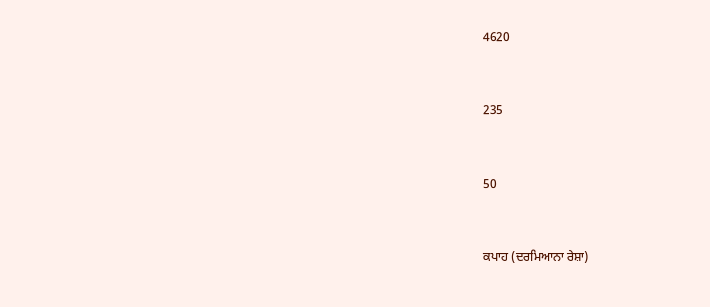4620



235



50



ਕਪਾਹ (ਦਰਮਿਆਨਾ ਰੇਸ਼ਾ)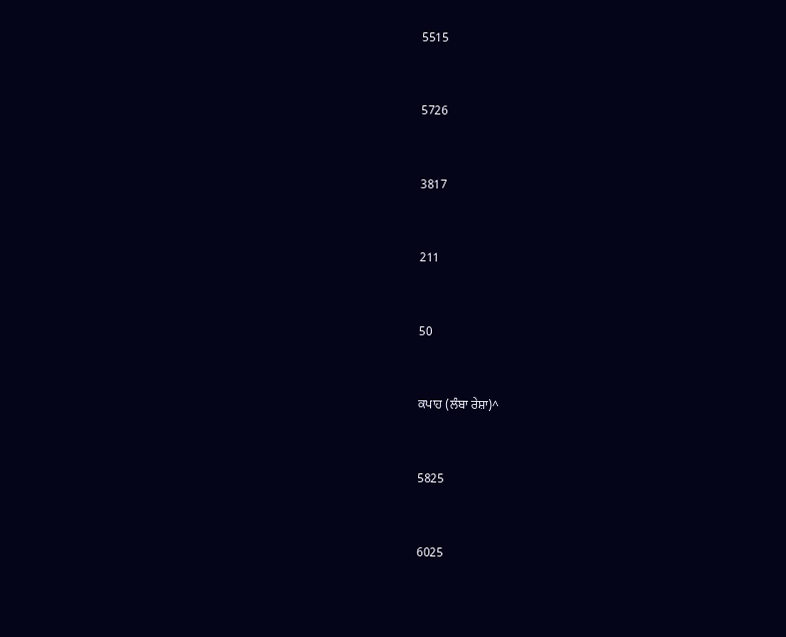5515



5726



3817



211



50



ਕਪਾਹ (ਲੰਬਾ ਰੇਸ਼ਾ)^



5825



6025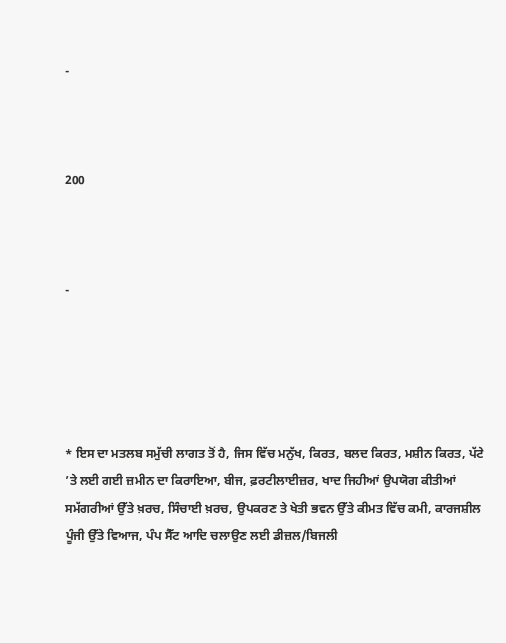-



200



-





* ਇਸ ਦਾ ਮਤਲਬ ਸਮੁੱਚੀ ਲਾਗਤ ਤੋਂ ਹੈ, ਜਿਸ ਵਿੱਚ ਮਨੁੱਖ, ਕਿਰਤ, ਬਲਦ ਕਿਰਤ, ਮਸ਼ੀਨ ਕਿਰਤ, ਪੱਟੇ ’ਤੇ ਲਈ ਗਈ ਜ਼ਮੀਨ ਦਾ ਕਿਰਾਇਆ, ਬੀਜ, ਫ਼ਰਟੀਲਾਈਜ਼ਰ, ਖਾਦ ਜਿਹੀਆਂ ਉਪਯੋਗ ਕੀਤੀਆਂ ਸਮੱਗਰੀਆਂ ਉੱਤੇ ਖ਼ਰਚ, ਸਿੰਚਾਈ ਖ਼ਰਚ, ਉਪਕਰਣ ਤੇ ਖੇਤੀ ਭਵਨ ਉੱਤੇ ਕੀਮਤ ਵਿੱਚ ਕਮੀ, ਕਾਰਜਸ਼ੀਲ ਪੂੰਜੀ ਉੱਤੇ ਵਿਆਜ, ਪੰਪ ਸੈੱਟ ਆਦਿ ਚਲਾਉਣ ਲਈ ਡੀਜ਼ਲ/ਬਿਜਲੀ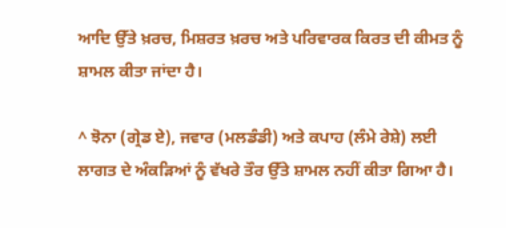ਆਦਿ ਉੱਤੇ ਖ਼ਰਚ, ਮਿਸ਼ਰਤ ਖ਼ਰਚ ਅਤੇ ਪਰਿਵਾਰਕ ਕਿਰਤ ਦੀ ਕੀਮਤ ਨੂੰ ਸ਼ਾਮਲ ਕੀਤਾ ਜਾਂਦਾ ਹੈ।

^ ਝੋਨਾ (ਗ੍ਰੇਡ ਏ), ਜਵਾਰ (ਮਲਡੰਡੀ) ਅਤੇ ਕਪਾਹ (ਲੰਮੇ ਰੇਸ਼ੇ) ਲਈ ਲਾਗਤ ਦੇ ਅੰਕੜਿਆਂ ਨੂੰ ਵੱਖਰੇ ਤੌਰ ਉੱਤੇ ਸ਼ਾਮਲ ਨਹੀਂ ਕੀਤਾ ਗਿਆ ਹੈ।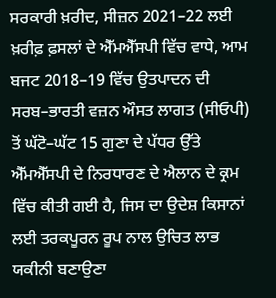ਸਰਕਾਰੀ ਖ਼ਰੀਦ, ਸੀਜ਼ਨ 2021–22 ਲਈ ਖ਼ਰੀਫ਼ ਫ਼ਸਲਾਂ ਦੇ ਐੱਮਐੱਸਪੀ ਵਿੱਚ ਵਾਧੇ, ਆਮ ਬਜਟ 2018–19 ਵਿੱਚ ਉਤਪਾਦਨ ਦੀ ਸਰਬ–ਭਾਰਤੀ ਵਜ਼ਨ ਔਸਤ ਲਾਗਤ (ਸੀਓਪੀ) ਤੋਂ ਘੱਟੋ–ਘੱਟ 15 ਗੁਣਾ ਦੇ ਪੱਧਰ ਉੱਤੇ ਐੱਮਐੱਸਪੀ ਦੇ ਨਿਰਧਾਰਣ ਦੇ ਐਲਾਨ ਦੇ ਕ੍ਰਮ ਵਿੱਚ ਕੀਤੀ ਗਈ ਹੈ, ਜਿਸ ਦਾ ਉਦੇਸ਼ ਕਿਸਾਨਾਂ ਲਈ ਤਰਕਪੂਰਨ ਰੂਪ ਨਾਲ ਉਚਿਤ ਲਾਭ ਯਕੀਨੀ ਬਣਾਉਣਾ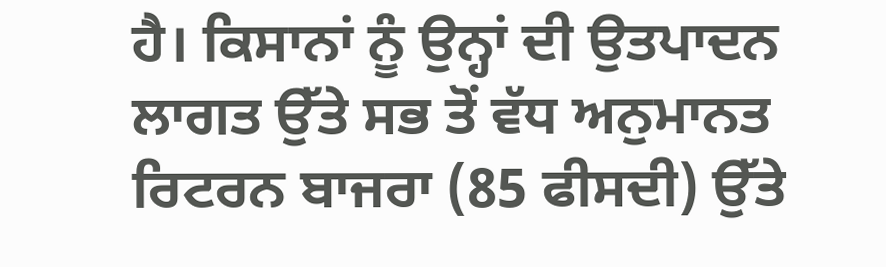ਹੈ। ਕਿਸਾਨਾਂ ਨੂੰ ਉਨ੍ਹਾਂ ਦੀ ਉਤਪਾਦਨ ਲਾਗਤ ਉੱਤੇ ਸਭ ਤੋਂ ਵੱਧ ਅਨੁਮਾਨਤ ਰਿਟਰਨ ਬਾਜਰਾ (85 ਫੀਸਦੀ) ਉੱਤੇ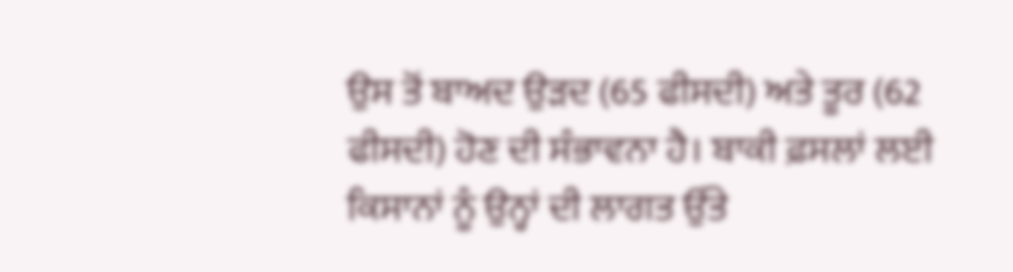ਉਸ ਤੋਂ ਬਾਅਦ ਉੜਦ (65 ਫੀਸਦੀ) ਅਤੇ ਤੂਰ (62 ਫੀਸਦੀ) ਹੋਣ ਦੀ ਸੰਭਾਵਨਾ ਹੈ। ਬਾਕੀ ਫ਼ਸਲਾਂ ਲਈ ਕਿਸਾਨਾਂ ਨੂੰ ਉਨ੍ਹਾਂ ਦੀ ਲਾਗਤ ਉੱਤੇ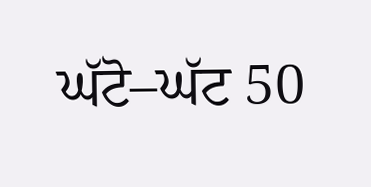ਘੱਟੋ–ਘੱਟ 50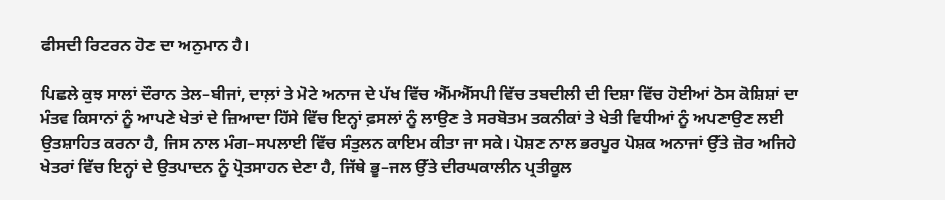ਫੀਸਦੀ ਰਿਟਰਨ ਹੋਣ ਦਾ ਅਨੁਮਾਨ ਹੈ।

ਪਿਛਲੇ ਕੁਝ ਸਾਲਾਂ ਦੌਰਾਨ ਤੇਲ–ਬੀਜਾਂ, ਦਾਲ਼ਾਂ ਤੇ ਮੋਟੇ ਅਨਾਜ ਦੇ ਪੱਖ ਵਿੱਚ ਐੱਮਐੱਸਪੀ ਵਿੱਚ ਤਬਦੀਲੀ ਦੀ ਦਿਸ਼ਾ ਵਿੱਚ ਹੋਈਆਂ ਠੋਸ ਕੋਸ਼ਿਸ਼ਾਂ ਦਾ ਮੰਤਵ ਕਿਸਾਨਾਂ ਨੂੰ ਆਪਣੇ ਖੇਤਾਂ ਦੇ ਜ਼ਿਆਦਾ ਹਿੱਸੇ ਵਿੱਚ ਇਨ੍ਹਾਂ ਫ਼ਸਲਾਂ ਨੂੰ ਲਾਉਣ ਤੇ ਸਰਬੋਤਮ ਤਕਨੀਕਾਂ ਤੇ ਖੇਤੀ ਵਿਧੀਆਂ ਨੂੰ ਅਪਣਾਉਣ ਲਈ ਉਤਸ਼ਾਹਿਤ ਕਰਨਾ ਹੈ, ਜਿਸ ਨਾਲ ਮੰਗ–ਸਪਲਾਈ ਵਿੱਚ ਸੰਤੁਲਨ ਕਾਇਮ ਕੀਤਾ ਜਾ ਸਕੇ। ਪੋਸ਼ਣ ਨਾਲ ਭਰਪੂਰ ਪੋਸ਼ਕ ਅਨਾਜਾਂ ਉੱਤੇ ਜ਼ੋਰ ਅਜਿਹੇ ਖੇਤਰਾਂ ਵਿੱਚ ਇਨ੍ਹਾਂ ਦੇ ਉਤਪਾਦਨ ਨੂੰ ਪ੍ਰੋਤਸਾਹਨ ਦੇਣਾ ਹੈ, ਜਿੱਥੇ ਭੂ–ਜਲ ਉੱਤੇ ਦੀਰਘਕਾਲੀਨ ਪ੍ਰਤੀਕੂਲ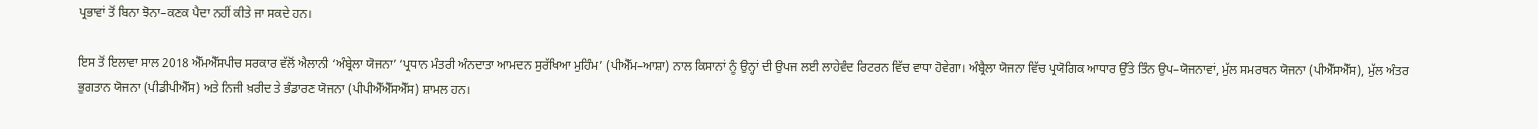ਪ੍ਰਭਾਵਾਂ ਤੋਂ ਬਿਨਾ ਝੋਨਾ–ਕਣਕ ਪੈਦਾ ਨਹੀਂ ਕੀਤੇ ਜਾ ਸਕਦੇ ਹਨ।

ਇਸ ਤੋਂ ਇਲਾਵਾ ਸਾਲ 2018 ਐੱਮਐੱਸਪੀਚ ਸਰਕਾਰ ਵੱਲੋਂ ਐਲਾਨੀ ‘ਅੰਬ੍ਰੇਲਾ ਯੋਜਨਾ’ ‘ਪ੍ਰਧਾਨ ਮੰਤਰੀ ਅੰਨਦਾਤਾ ਆਮਦਨ ਸੁਰੱਖਿਆ ਮੁਹਿੰਮ’ (ਪੀਐੱਮ–ਆਸ਼ਾ) ਨਾਲ ਕਿਸਾਨਾਂ ਨੂੰ ਉਨ੍ਹਾਂ ਦੀ ਉਪਜ ਲਈ ਲਾਹੇਵੰਦ ਰਿਟਰਨ ਵਿੱਚ ਵਾਧਾ ਹੋਵੇਗਾ। ਅੰਬ੍ਰੈਲਾ ਯੋਜਨਾ ਵਿੱਚ ਪ੍ਰਯੋਗਿਕ ਆਧਾਰ ਉੱਤੇ ਤਿੰਨ ਉਪ–ਯੋਜਨਾਵਾਂ, ਮੁੱਲ ਸਮਰਥਨ ਯੋਜਨਾ (ਪੀਐੱਸਐੱਸ), ਮੁੱਲ ਅੰਤਰ ਭੁਗਤਾਨ ਯੋਜਨਾ (ਪੀਡੀਪੀਐੱਸ) ਅਤੇ ਨਿਜੀ ਖ਼ਰੀਦ ਤੇ ਭੰਡਾਰਣ ਯੋਜਨਾ (ਪੀਪੀਐੱਐੱਸਐੱਸ) ਸ਼ਾਮਲ ਹਨ।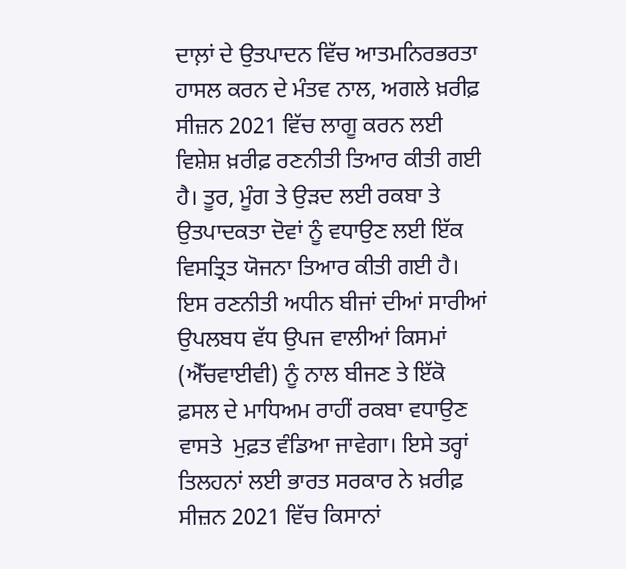ਦਾਲ਼ਾਂ ਦੇ ਉਤਪਾਦਨ ਵਿੱਚ ਆਤਮਨਿਰਭਰਤਾ ਹਾਸਲ ਕਰਨ ਦੇ ਮੰਤਵ ਨਾਲ, ਅਗਲੇ ਖ਼ਰੀਫ਼ ਸੀਜ਼ਨ 2021 ਵਿੱਚ ਲਾਗੂ ਕਰਨ ਲਈ ਵਿਸ਼ੇਸ਼ ਖ਼ਰੀਫ਼ ਰਣਨੀਤੀ ਤਿਆਰ ਕੀਤੀ ਗਈ ਹੈ। ਤੂਰ, ਮੂੰਗ ਤੇ ਉੜਦ ਲਈ ਰਕਬਾ ਤੇ ਉਤਪਾਦਕਤਾ ਦੋਵਾਂ ਨੂੰ ਵਧਾਉਣ ਲਈ ਇੱਕ ਵਿਸਤ੍ਰਿਤ ਯੋਜਨਾ ਤਿਆਰ ਕੀਤੀ ਗਈ ਹੈ। ਇਸ ਰਣਨੀਤੀ ਅਧੀਨ ਬੀਜਾਂ ਦੀਆਂ ਸਾਰੀਆਂ ਉਪਲਬਧ ਵੱਧ ਉਪਜ ਵਾਲੀਆਂ ਕਿਸਮਾਂ (ਐੱਚਵਾਈਵੀ) ਨੂੰ ਨਾਲ ਬੀਜਣ ਤੇ ਇੱਕੋ ਫ਼ਸਲ ਦੇ ਮਾਧਿਅਮ ਰਾਹੀਂ ਰਕਬਾ ਵਧਾਉਣ ਵਾਸਤੇ  ਮੁਫ਼ਤ ਵੰਡਿਆ ਜਾਵੇਗਾ। ਇਸੇ ਤਰ੍ਹਾਂ ਤਿਲਹਨਾਂ ਲਈ ਭਾਰਤ ਸਰਕਾਰ ਨੇ ਖ਼ਰੀਫ਼ ਸੀਜ਼ਨ 2021 ਵਿੱਚ ਕਿਸਾਨਾਂ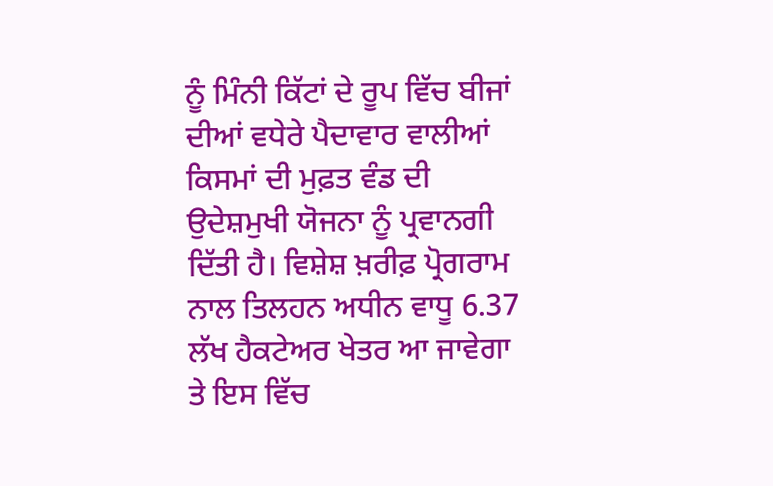ਨੂੰ ਮਿੰਨੀ ਕਿੱਟਾਂ ਦੇ ਰੂਪ ਵਿੱਚ ਬੀਜਾਂ ਦੀਆਂ ਵਧੇਰੇ ਪੈਦਾਵਾਰ ਵਾਲੀਆਂ ਕਿਸਮਾਂ ਦੀ ਮੁਫ਼ਤ ਵੰਡ ਦੀ ਉਦੇਸ਼ਮੁਖੀ ਯੋਜਨਾ ਨੂੰ ਪ੍ਰਵਾਨਗੀ ਦਿੱਤੀ ਹੈ। ਵਿਸ਼ੇਸ਼ ਖ਼ਰੀਫ਼ ਪ੍ਰੋਗਰਾਮ ਨਾਲ ਤਿਲਹਨ ਅਧੀਨ ਵਾਧੂ 6.37 ਲੱਖ ਹੈਕਟੇਅਰ ਖੇਤਰ ਆ ਜਾਵੇਗਾ ਤੇ ਇਸ ਵਿੱਚ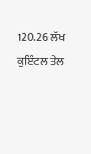120.26 ਲੱਖ ਕੁਇੰਟਲ ਤੇਲ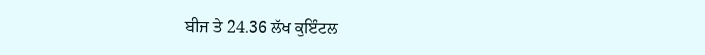ਬੀਜ ਤੇ 24.36 ਲੱਖ ਕੁਇੰਟਲ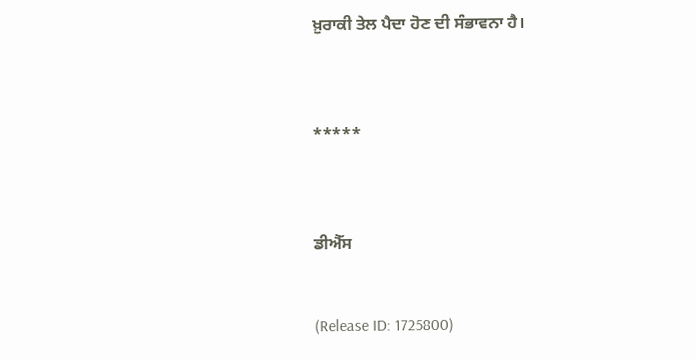ਖ਼ੁਰਾਕੀ ਤੇਲ ਪੈਦਾ ਹੋਣ ਦੀ ਸੰਭਾਵਨਾ ਹੈ।



*****



ਡੀਐੱਸ


(Release ID: 1725800)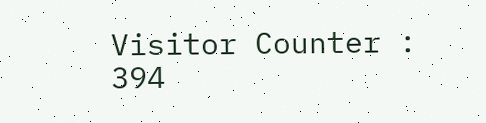Visitor Counter : 394